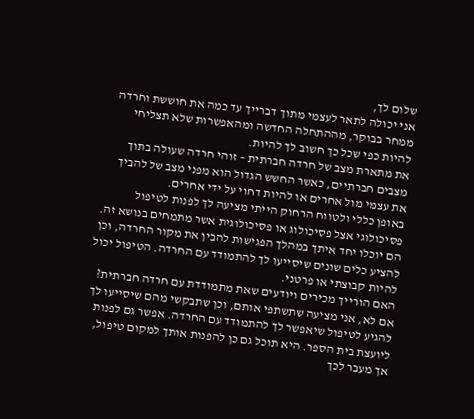שלום לך,
אני יכולה לתאר לעצמי מתוך דברייך עד כמה את חוששת וחרדה ממחר בבוקר, מההתחלה החדשה ומהאפשרות שלא תצליחי להיות כפי שכל כך חשוב לך להיות.
את מתארת מצב של חרדה חברתית – זוהי חרדה שעולה בתוך מצבים חברתיים, כאשר החשש הגדול הוא מפני מצב של להביך את עצמי מול אחרים או להיות דחוי על ידי אחרים.
באופן כללי ולטווח הרחוק הייתי מציעה לך לפנות לטיפול פסיכולוגי אצל פסיכולוג או פסיכולוגית אשר מתמחים בנושא זה. הם יוכלו יחד איתך במהלך הפגישות להבין את מקור החרדה, וכן להציע כלים שונים שיסייעו לך להתמודד עם החרדה. הטיפול יכול להיות קבוצתי או פרטני.
האם הורייך מכירים ויודעים שאת מתמודדת עם חרדה חברתית? אם לא, אני מציעה שתשתפי אותם, וכן שתבקשי מהם שיסייעו לך להגיע לטיפול שיאפשר לך להתמודד עם החרדה. אפשר גם לפנות ליועצת בית הספר. היא תוכל גם כן להפנות אותך למקום טיפול, אך מעבר לכך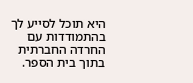היא תוכל לסייע לך בהתמודדות עם החרדה החברתית בתוך בית הספר.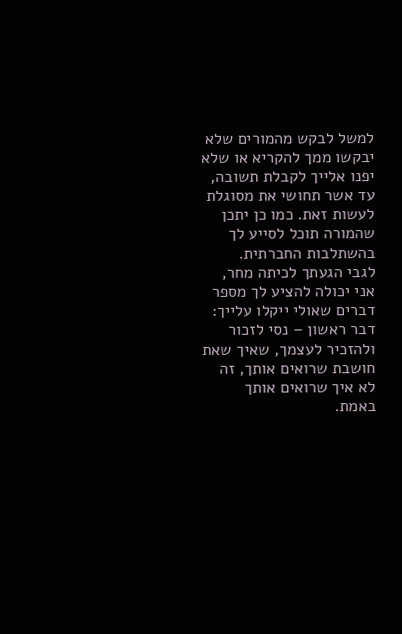למשל לבקש מהמורים שלא יבקשו ממך להקריא או שלא יפנו אלייך לקבלת תשובה, עד אשר תחושי את מסוגלת לעשות זאת. כמו כן יתכן שהמורה תוכל לסייע לך בהשתלבות החברתית.
לגבי הגעתך לכיתה מחר, אני יכולה להציע לך מספר דברים שאולי ייקלו עלייך:
דבר ראשון – נסי לזכור ולהזכיר לעצמך, שאיך שאת חושבת שרואים אותך, זה לא איך שרואים אותך באמת.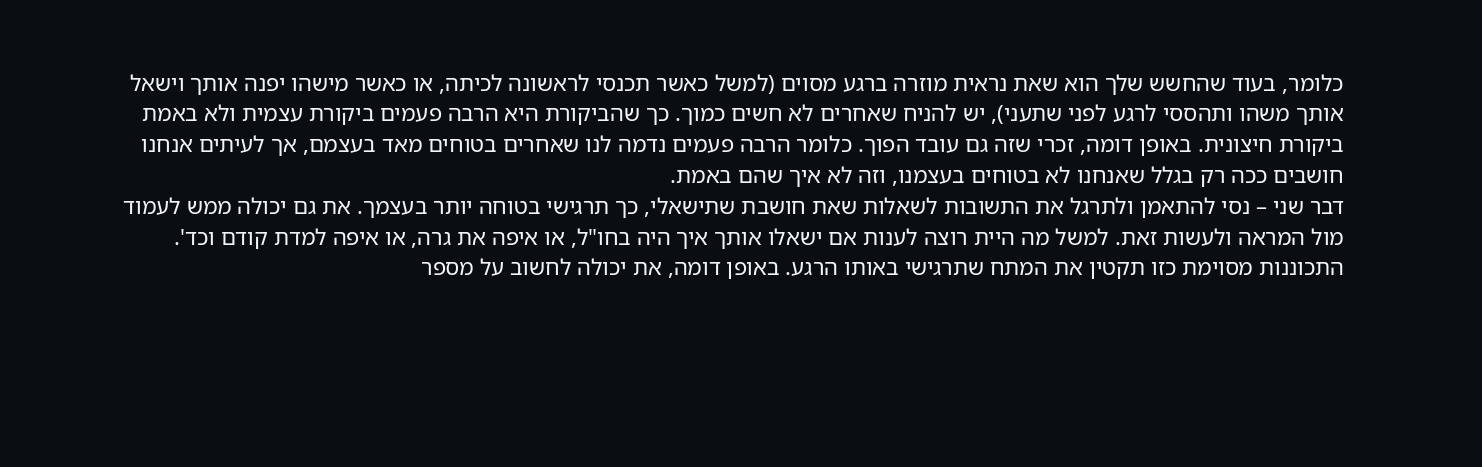כלומר, בעוד שהחשש שלך הוא שאת נראית מוזרה ברגע מסוים (למשל כאשר תכנסי לראשונה לכיתה, או כאשר מישהו יפנה אותך וישאל אותך משהו ותהססי לרגע לפני שתעני), יש להניח שאחרים לא חשים כמוך. כך שהביקורת היא הרבה פעמים ביקורת עצמית ולא באמת ביקורת חיצונית. באופן דומה, זכרי שזה גם עובד הפוך. כלומר הרבה פעמים נדמה לנו שאחרים בטוחים מאד בעצמם, אך לעיתים אנחנו חושבים ככה רק בגלל שאנחנו לא בטוחים בעצמנו, וזה לא איך שהם באמת.
דבר שני – נסי להתאמן ולתרגל את התשובות לשאלות שאת חושבת שתישאלי, כך תרגישי בטוחה יותר בעצמך. את גם יכולה ממש לעמוד מול המראה ולעשות זאת. למשל מה היית רוצה לענות אם ישאלו אותך איך היה בחו"ל, או איפה את גרה, או איפה למדת קודם וכד'. התכוננות מסוימת כזו תקטין את המתח שתרגישי באותו הרגע. באופן דומה, את יכולה לחשוב על מספר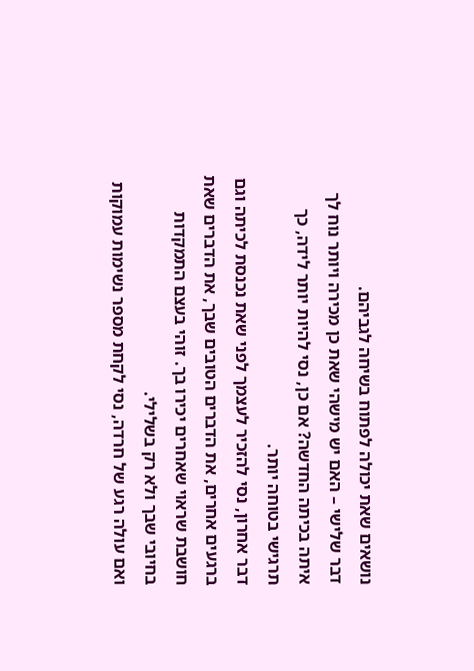נושאים שאת יכולה לפתוח בשיחה לגביהם.
דבר שלישי – האם יש מישהי שאת כן מכירה ויותר נוח לך איתה בכיתה החדשה? אם כן, נסי להיות יותר לידה, כך תרגישי בטוחה יותר.
דבר אחרון, נסי להזכיר לעצמך לפני שאת נכנסת לכיתה וגם ברגעים אחרים, את הדברים הטובים שבך, את הדברים שאת חושבת שראוי שאחרים יכירו בך. זוהי בעצם התמקדות בחיובי שבך ולא רק בשלילי.
ואם עולה רגע של חרדה, נסי לקחת מספר נשימות עמוקות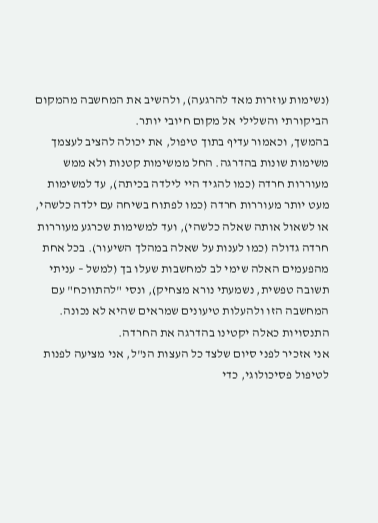(נשימות עוזרות מאד להרגעה), ולהשיב את המחשבה מהמקום הביקורתי והשלילי אל מקום חיובי יותר.
בהמשך, וכאמור עדיף בתוך טיפול, את יכולה להציב לעצמך משימות שונות בהדרגה. החל ממשימות קטנות ולא ממש מעוררות חרדה (כמו להגיד היי לילדה בכיתה), עד למשימות מעט יותר מעוררות חרדה (כמו לפתוח בשיחה עם ילדה כלשהי, או לשאול אותה שאלה כלשהי), ועד למשימות שכרגע מעוררות חרדה גדולה (כמו לענות על שאלה במהלך השיעור). בכל אחת מהפעמים האלה שימי לב למחשבות שעלו בך (למשל – עניתי תשובה טפשית, נשמעתי נורא מצחיק), ונסי "להתווכח" עם המחשבה הזו ולהעלות טיעונים שמראים שהיא לא נכונה. התנסויות כאלה יקטינו בהדרגה את החרדה.
אני אזכיר לפני סיום שלצד כל העצות הנ"ל, אני מציעה לפנות לטיפול פסיכולוגי, כדי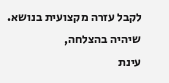לקבל עזרה מקצועית בנושא.
שיהיה בהצלחה,
עינת